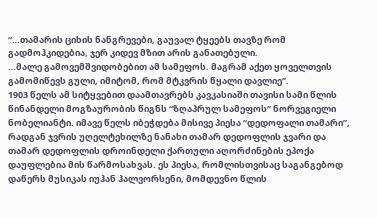“…თამარის ციხის ნანგრევები, გაუვალ ტყეებს თავზე რომ გადმოჰკიდებია, ჯერ კიდევ მზით არის განათებული.
…მალე გამოვემშვიდობებით ამ სამეფოს. მაგრამ აქეთ ყოველთვის გამომიწევს გული, იმიტომ, რომ მტკვრის წყალი დავლიე”.
1903 წელს ამ სიტყვებით დაამთავრებს კავკასიაში თავისი სამი წლის წინანდელი მოგზაურობის წიგნს “ზღაპრულ სამეფოს” ნორვეგიელი ნობელიანტი. იმავე წელს იბეჭდება მისივე პიესა “დედოფალი თამარი”, რადგან ჯვრის უღელტეხილზე ნანახი თამარ დედოფლის ჯვარი და თამარ დედოფლის დროინდელი ქართული აღორძინების ეპოქა დაუფლებია მის წარმოსახვას. ეს პიესა, რომლისთვისაც საგანგებოდ დაწერს მუსიკას იუჰან ჰალვორსენი, მომდევნო წლის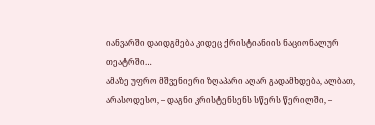იანვარში დაიდგმება კიდეც ქრისტიანიის ნაციონალურ თეატრში…
ამაზე უფრო მშვენიერი ზღაპარი აღარ გადამხდება, ალბათ, არასოდესო, – დაგნი კრისტენსენს სწერს წერილში, –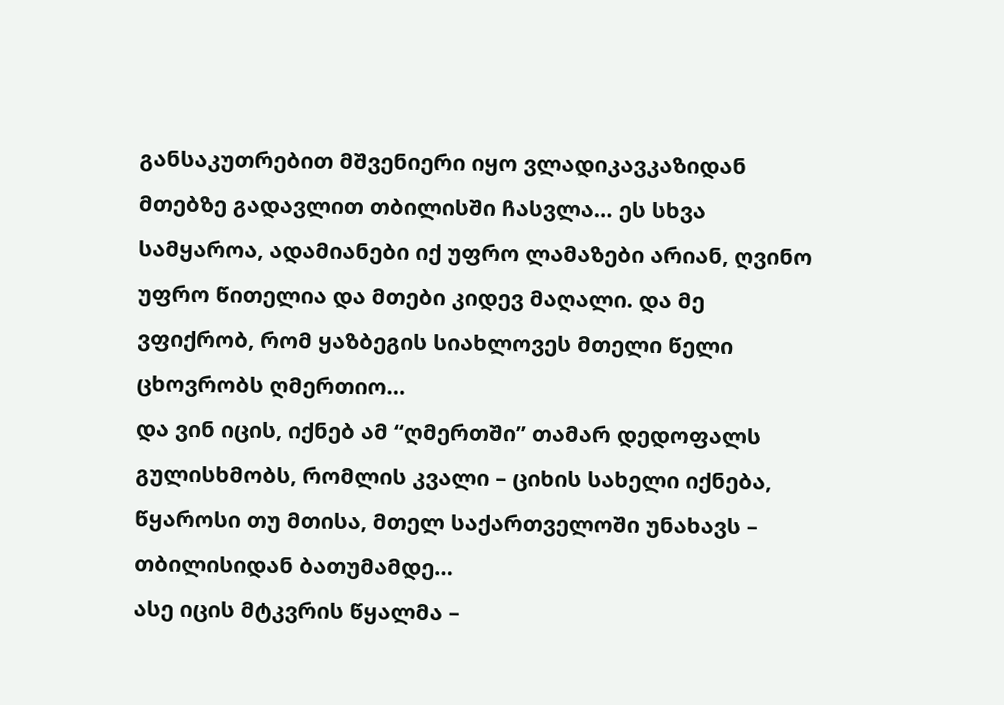განსაკუთრებით მშვენიერი იყო ვლადიკავკაზიდან მთებზე გადავლით თბილისში ჩასვლა… ეს სხვა სამყაროა, ადამიანები იქ უფრო ლამაზები არიან, ღვინო უფრო წითელია და მთები კიდევ მაღალი. და მე ვფიქრობ, რომ ყაზბეგის სიახლოვეს მთელი წელი ცხოვრობს ღმერთიო…
და ვინ იცის, იქნებ ამ “ღმერთში” თამარ დედოფალს გულისხმობს, რომლის კვალი – ციხის სახელი იქნება, წყაროსი თუ მთისა, მთელ საქართველოში უნახავს – თბილისიდან ბათუმამდე…
ასე იცის მტკვრის წყალმა –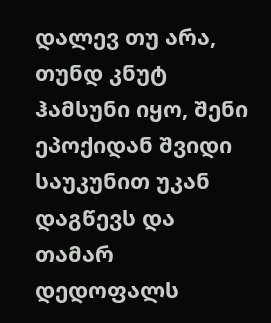დალევ თუ არა, თუნდ კნუტ ჰამსუნი იყო, შენი ეპოქიდან შვიდი საუკუნით უკან დაგწევს და თამარ დედოფალს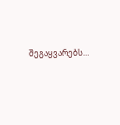შეგაყვარებს…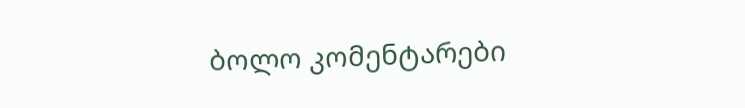ბოლო კომენტარები